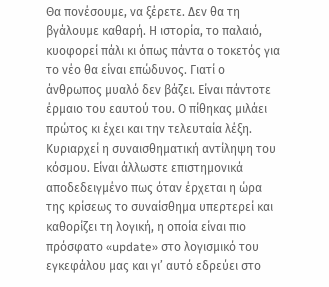Θα πονέσουμε, να ξέρετε. Δεν θα τη βγάλουμε καθαρή. Η ιστορία, το παλαιό, κυοφορεί πάλι κι όπως πάντα ο τοκετός για το νέο θα είναι επώδυνος. Γιατί ο άνθρωπος μυαλό δεν βάζει. Είναι πάντοτε έρμαιο του εαυτού του. Ο πίθηκας μιλάει πρώτος κι έχει και την τελευταία λέξη. Κυριαρχεί η συναισθηματική αντίληψη του κόσμου. Είναι άλλωστε επιστημονικά αποδεδειγμένο πως όταν έρχεται η ώρα της κρίσεως το συναίσθημα υπερτερεί και καθορίζει τη λογική, η οποία είναι πιο πρόσφατο «update» στο λογισμικό του εγκεφάλου μας και γι’ αυτό εδρεύει στο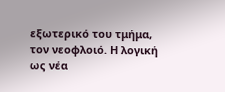εξωτερικό του τμήμα, τον νεοφλοιό. Η λογική ως νέα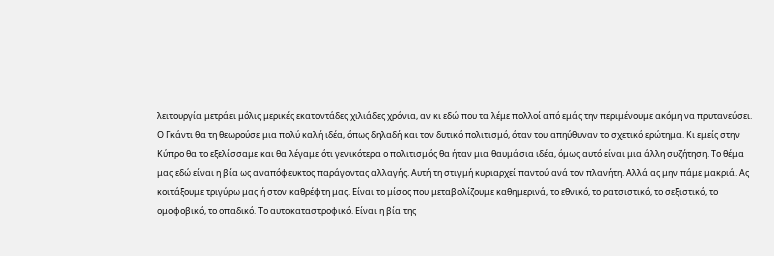λειτουργία μετράει μόλις μερικές εκατοντάδες χιλιάδες χρόνια, αν κι εδώ που τα λέμε πολλοί από εμάς την περιμένουμε ακόμη να πρυτανεύσει.
Ο Γκάντι θα τη θεωρούσε μια πολύ καλή ιδέα, όπως δηλαδή και τον δυτικό πολιτισμό, όταν του απηύθυναν το σχετικό ερώτημα. Κι εμείς στην Κύπρο θα το εξελίσσαμε και θα λέγαμε ότι γενικότερα ο πολιτισμός θα ήταν μια θαυμάσια ιδέα, όμως αυτό είναι μια άλλη συζήτηση. Το θέμα μας εδώ είναι η βία ως αναπόφευκτος παράγοντας αλλαγής. Αυτή τη στιγμή κυριαρχεί παντού ανά τον πλανήτη. Αλλά ας μην πάμε μακριά. Ας κοιτάξουμε τριγύρω μας ή στον καθρέφτη μας. Είναι το μίσος που μεταβολίζουμε καθημερινά, το εθνικό, το ρατσιστικό, το σεξιστικό, το ομοφοβικό, το οπαδικό. Το αυτοκαταστροφικό. Είναι η βία της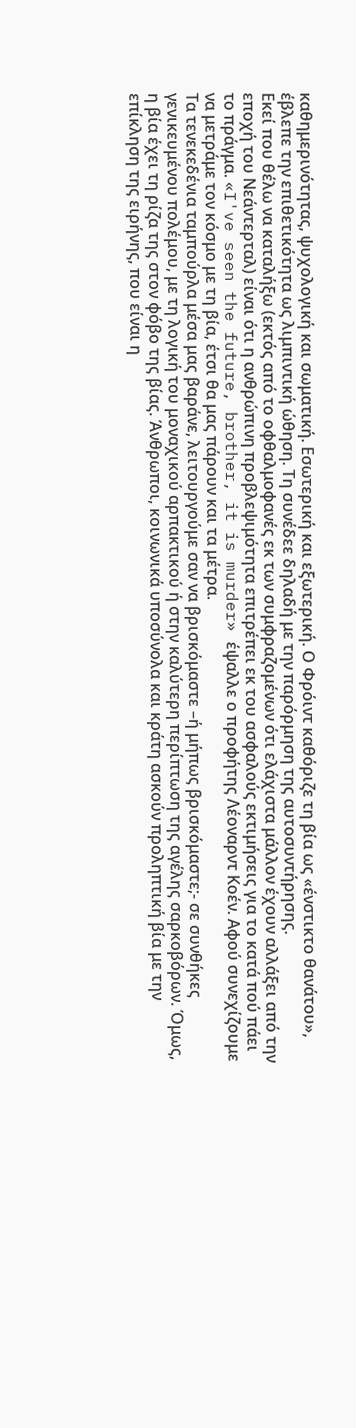καθημερινότητας, ψυχολογική και σωματική. Εσωτερική και εξωτερική. Ο Φρόιντ καθόριζε τη βία ως «ένστικτο θανάτου», έβλεπε την επιθετικότητα ως λιμπιντική ώθηση. Τη συνέδεε δηλαδή με την παρόρμηση της αυτοσυντήρησης.
Εκεί που θέλω να καταλήξω (εκτός από το οφθαλμοφανές εκ των συμφραζομένων ότι ελάχιστα μάλλον έχουν αλλάξει από την εποχή του Νεάντερταλ) είναι ότι η ανθρώπινη προβλεψιμότητα επιτρέπει εκ του ασφαλούς εκτιμήσεις για το κατά πού πάει το πράγμα. «I've seen the future, brother, it is murder» έψαλλε ο προφήτης Λέοναρντ Κοέν. Αφού συνεχίζουμε να μετράμε τον κόσμο με τη βία, έτσι θα μας πάρουν και τα μέτρα.
Τα τενεκεδένια ταμπούρλα μέσα μας βαράνε, λειτουργούμε σαν να βρισκόμαστε –ή μήπως βρισκόμαστε;- σε συνθήκες γενικευμένου πολέμου, με τη λογική του μοναχικού αρπακτικού ή στην καλύτερη περίπτωση της αγέλης σαρκοβόρων. Όμως, η βία έχει τη ρίζα της στον φόβο της βίας. Άνθρωποι, κοινωνικά υποσύνολα και κράτη ασκούν προληπτική βία με την επίκληση της ειρήνης, που είναι η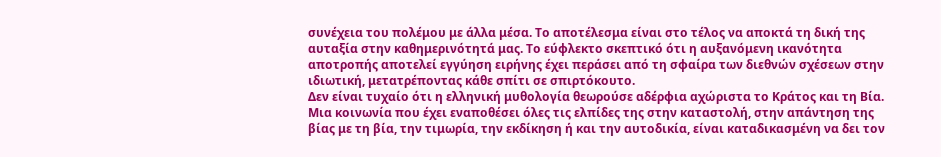συνέχεια του πολέμου με άλλα μέσα. Το αποτέλεσμα είναι στο τέλος να αποκτά τη δική της αυταξία στην καθημερινότητά μας. Το εύφλεκτο σκεπτικό ότι η αυξανόμενη ικανότητα αποτροπής αποτελεί εγγύηση ειρήνης έχει περάσει από τη σφαίρα των διεθνών σχέσεων στην ιδιωτική, μετατρέποντας κάθε σπίτι σε σπιρτόκουτο.
Δεν είναι τυχαίο ότι η ελληνική μυθολογία θεωρούσε αδέρφια αχώριστα το Κράτος και τη Βία. Μια κοινωνία που έχει εναποθέσει όλες τις ελπίδες της στην καταστολή, στην απάντηση της βίας με τη βία, την τιμωρία, την εκδίκηση ή και την αυτοδικία, είναι καταδικασμένη να δει τον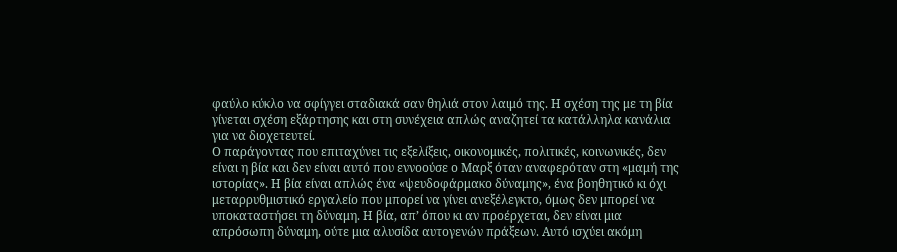φαύλο κύκλο να σφίγγει σταδιακά σαν θηλιά στον λαιμό της. Η σχέση της με τη βία γίνεται σχέση εξάρτησης και στη συνέχεια απλώς αναζητεί τα κατάλληλα κανάλια για να διοχετευτεί.
Ο παράγοντας που επιταχύνει τις εξελίξεις, οικονομικές, πολιτικές, κοινωνικές, δεν είναι η βία και δεν είναι αυτό που εννοούσε ο Μαρξ όταν αναφερόταν στη «μαμή της ιστορίας». Η βία είναι απλώς ένα «ψευδοφάρμακο δύναμης», ένα βοηθητικό κι όχι μεταρρυθμιστικό εργαλείο που μπορεί να γίνει ανεξέλεγκτο, όμως δεν μπορεί να υποκαταστήσει τη δύναμη. Η βία, απ’ όπου κι αν προέρχεται, δεν είναι μια απρόσωπη δύναμη, ούτε μια αλυσίδα αυτογενών πράξεων. Αυτό ισχύει ακόμη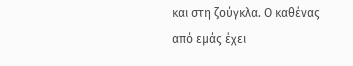και στη ζούγκλα. Ο καθένας από εμάς έχει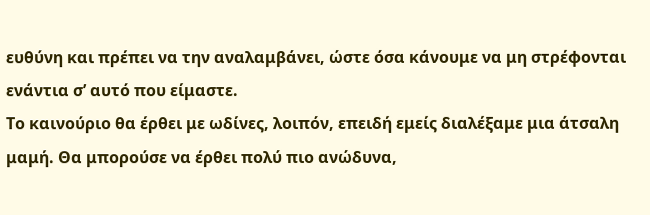ευθύνη και πρέπει να την αναλαμβάνει, ώστε όσα κάνουμε να μη στρέφονται ενάντια σ’ αυτό που είμαστε.
Το καινούριο θα έρθει με ωδίνες, λοιπόν, επειδή εμείς διαλέξαμε μια άτσαλη μαμή. Θα μπορούσε να έρθει πολύ πιο ανώδυνα,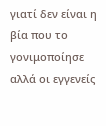γιατί δεν είναι η βία που το γονιμοποίησε αλλά οι εγγενείς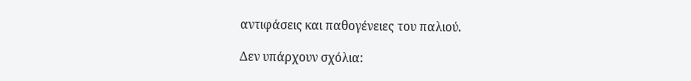αντιφάσεις και παθογένειες του παλιού.

Δεν υπάρχουν σχόλια: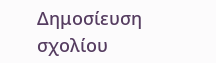Δημοσίευση σχολίου